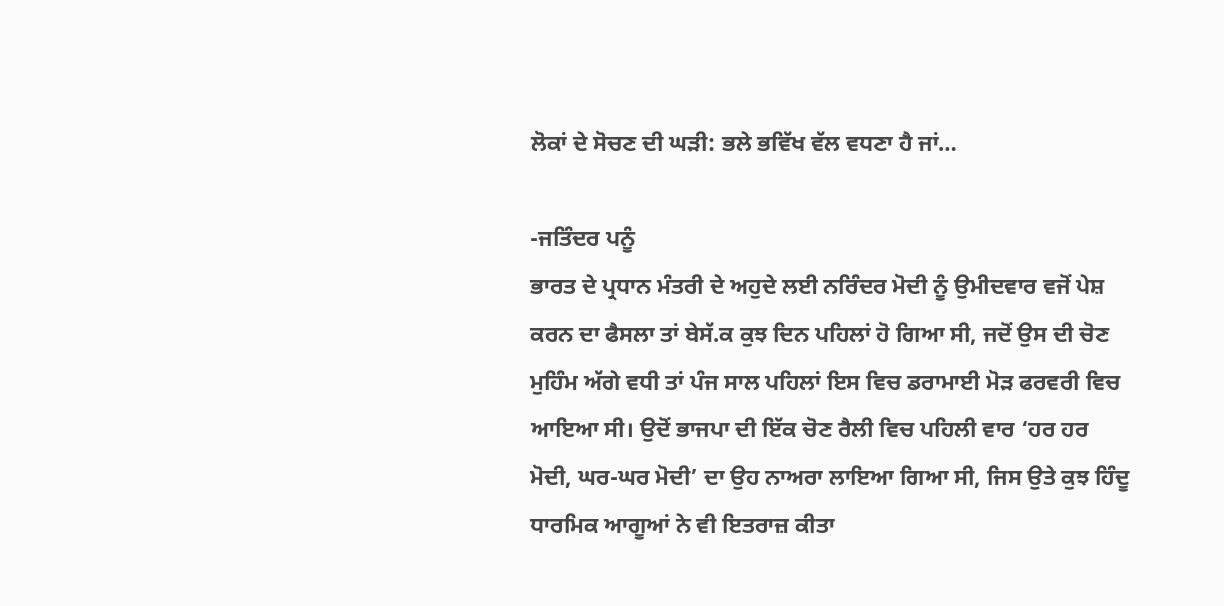ਲੋਕਾਂ ਦੇ ਸੋਚਣ ਦੀ ਘੜੀ: ਭਲੇ ਭਵਿੱਖ ਵੱਲ ਵਧਣਾ ਹੈ ਜਾਂ…

-ਜਤਿੰਦਰ ਪਨੂੰ
ਭਾਰਤ ਦੇ ਪ੍ਰਧਾਨ ਮੰਤਰੀ ਦੇ ਅਹੁਦੇ ਲਈ ਨਰਿੰਦਰ ਮੋਦੀ ਨੂੰ ਉਮੀਦਵਾਰ ਵਜੋਂ ਪੇਸ਼ ਕਰਨ ਦਾ ਫੈਸਲਾ ਤਾਂ ਬੇਸੱ.ਕ ਕੁਝ ਦਿਨ ਪਹਿਲਾਂ ਹੋ ਗਿਆ ਸੀ, ਜਦੋਂ ਉਸ ਦੀ ਚੋਣ ਮੁਹਿੰਮ ਅੱਗੇ ਵਧੀ ਤਾਂ ਪੰਜ ਸਾਲ ਪਹਿਲਾਂ ਇਸ ਵਿਚ ਡਰਾਮਾਈ ਮੋੜ ਫਰਵਰੀ ਵਿਚ ਆਇਆ ਸੀ। ਉਦੋਂ ਭਾਜਪਾ ਦੀ ਇੱਕ ਚੋਣ ਰੈਲੀ ਵਿਚ ਪਹਿਲੀ ਵਾਰ ‘ਹਰ ਹਰ ਮੋਦੀ, ਘਰ-ਘਰ ਮੋਦੀ’ ਦਾ ਉਹ ਨਾਅਰਾ ਲਾਇਆ ਗਿਆ ਸੀ, ਜਿਸ ਉਤੇ ਕੁਝ ਹਿੰਦੂ ਧਾਰਮਿਕ ਆਗੂਆਂ ਨੇ ਵੀ ਇਤਰਾਜ਼ ਕੀਤਾ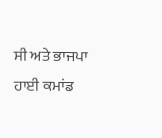ਸੀ ਅਤੇ ਭਾਜਪਾ ਹਾਈ ਕਮਾਂਡ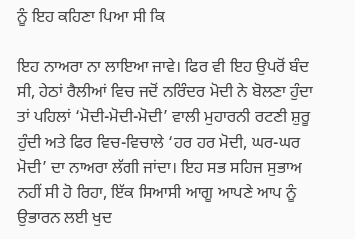ਨੂੰ ਇਹ ਕਹਿਣਾ ਪਿਆ ਸੀ ਕਿ

ਇਹ ਨਾਅਰਾ ਨਾ ਲਾਇਆ ਜਾਵੇ। ਫਿਰ ਵੀ ਇਹ ਉਪਰੋਂ ਬੰਦ ਸੀ, ਹੇਠਾਂ ਰੈਲੀਆਂ ਵਿਚ ਜਦੋਂ ਨਰਿੰਦਰ ਮੋਦੀ ਨੇ ਬੋਲਣਾ ਹੁੰਦਾ ਤਾਂ ਪਹਿਲਾਂ ‘ਮੋਦੀ-ਮੋਦੀ-ਮੋਦੀ’ ਵਾਲੀ ਮੁਹਾਰਨੀ ਰਟਣੀ ਸ਼ੁਰੂ ਹੁੰਦੀ ਅਤੇ ਫਿਰ ਵਿਚ-ਵਿਚਾਲੇ ‘ਹਰ ਹਰ ਮੋਦੀ, ਘਰ-ਘਰ ਮੋਦੀ’ ਦਾ ਨਾਅਰਾ ਲੱਗੀ ਜਾਂਦਾ। ਇਹ ਸਭ ਸਹਿਜ ਸੁਭਾਅ ਨਹੀਂ ਸੀ ਹੋ ਰਿਹਾ, ਇੱਕ ਸਿਆਸੀ ਆਗੂ ਆਪਣੇ ਆਪ ਨੂੰ ਉਭਾਰਨ ਲਈ ਖੁਦ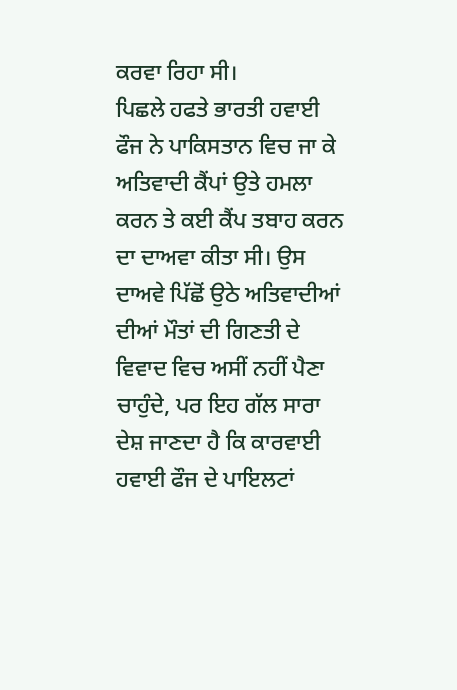ਕਰਵਾ ਰਿਹਾ ਸੀ।
ਪਿਛਲੇ ਹਫਤੇ ਭਾਰਤੀ ਹਵਾਈ ਫੌਜ ਨੇ ਪਾਕਿਸਤਾਨ ਵਿਚ ਜਾ ਕੇ ਅਤਿਵਾਦੀ ਕੈਂਪਾਂ ਉਤੇ ਹਮਲਾ ਕਰਨ ਤੇ ਕਈ ਕੈਂਪ ਤਬਾਹ ਕਰਨ ਦਾ ਦਾਅਵਾ ਕੀਤਾ ਸੀ। ਉਸ ਦਾਅਵੇ ਪਿੱਛੋਂ ਉਠੇ ਅਤਿਵਾਦੀਆਂ ਦੀਆਂ ਮੌਤਾਂ ਦੀ ਗਿਣਤੀ ਦੇ ਵਿਵਾਦ ਵਿਚ ਅਸੀਂ ਨਹੀਂ ਪੈਣਾ ਚਾਹੁੰਦੇ, ਪਰ ਇਹ ਗੱਲ ਸਾਰਾ ਦੇਸ਼ ਜਾਣਦਾ ਹੈ ਕਿ ਕਾਰਵਾਈ ਹਵਾਈ ਫੌਜ ਦੇ ਪਾਇਲਟਾਂ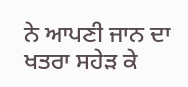ਨੇ ਆਪਣੀ ਜਾਨ ਦਾ ਖਤਰਾ ਸਹੇੜ ਕੇ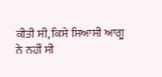ਕੀਤੀ ਸੀ, ਕਿਸੇ ਸਿਆਸੀ ਆਗੂ ਨੇ ਨਹੀਂ ਸੀ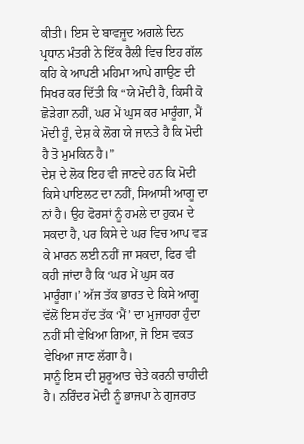ਕੀਤੀ। ਇਸ ਦੇ ਬਾਵਜੂਦ ਅਗਲੇ ਦਿਨ ਪ੍ਰਧਾਨ ਮੰਤਰੀ ਨੇ ਇੱਕ ਰੈਲੀ ਵਿਚ ਇਹ ਗੱਲ ਕਹਿ ਕੇ ਆਪਣੀ ਮਹਿਮਾ ਆਪੇ ਗਾਉਣ ਦੀ ਸਿਖਰ ਕਰ ਦਿੱਤੀ ਕਿ “ਯੇ ਮੋਦੀ ਹੈ, ਕਿਸੀ ਕੋ ਛੋੜੇਗਾ ਨਹੀਂ, ਘਰ ਮੇਂ ਘੁਸ ਕਰ ਮਾਰੂੰਗਾ, ਮੈਂ ਮੋਦੀ ਹੂੰ, ਦੇਸ਼ ਕੇ ਲੋਗ ਯੇ ਜਾਨਤੇ ਹੈ ਕਿ ਮੋਦੀ ਹੈ ਤੋ ਮੁਮਕਿਨ ਹੈ।”
ਦੇਸ਼ ਦੇ ਲੋਕ ਇਹ ਵੀ ਜਾਣਦੇ ਹਨ ਕਿ ਮੋਦੀ ਕਿਸੇ ਪਾਇਲਟ ਦਾ ਨਹੀਂ, ਸਿਆਸੀ ਆਗੂ ਦਾ ਨਾਂ ਹੈ। ਉਹ ਫੋਰਸਾਂ ਨੂੰ ਹਮਲੇ ਦਾ ਹੁਕਮ ਦੇ ਸਕਦਾ ਹੈ, ਪਰ ਕਿਸੇ ਦੇ ਘਰ ਵਿਚ ਆਪ ਵੜ ਕੇ ਮਾਰਨ ਲਈ ਨਹੀਂ ਜਾ ਸਕਦਾ, ਫਿਰ ਵੀ ਕਹੀ ਜਾਂਦਾ ਹੈ ਕਿ ‘ਘਰ ਮੇਂ ਘੁਸ ਕਰ ਮਾਰੂੰਗਾ।’ ਅੱਜ ਤੱਕ ਭਾਰਤ ਦੇ ਕਿਸੇ ਆਗੂ ਵੱਲੋਂ ਇਸ ਹੱਦ ਤੱਕ ‘ਮੈਂ’ ਦਾ ਮੁਜਾਹਰਾ ਹੁੰਦਾ ਨਹੀਂ ਸੀ ਵੇਖਿਆ ਗਿਆ, ਜੋ ਇਸ ਵਕਤ ਵੇਖਿਆ ਜਾਣ ਲੱਗਾ ਹੈ।
ਸਾਨੂੰ ਇਸ ਦੀ ਸ਼ੁਰੂਆਤ ਚੇਤੇ ਕਰਨੀ ਚਾਹੀਦੀ ਹੈ। ਨਰਿੰਦਰ ਮੋਦੀ ਨੂੰ ਭਾਜਪਾ ਨੇ ਗੁਜਰਾਤ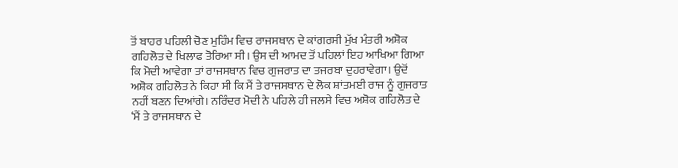ਤੋਂ ਬਾਹਰ ਪਹਿਲੀ ਚੋਣ ਮੁਹਿੰਮ ਵਿਚ ਰਾਜਸਥਾਨ ਦੇ ਕਾਂਗਰਸੀ ਮੁੱਖ ਮੰਤਰੀ ਅਸ਼ੋਕ ਗਹਿਲੋਤ ਦੇ ਖਿਲਾਫ ਤੋਰਿਆ ਸੀ। ਉਸ ਦੀ ਆਮਦ ਤੋਂ ਪਹਿਲਾਂ ਇਹ ਆਖਿਆ ਗਿਆ ਕਿ ਮੋਦੀ ਆਵੇਗਾ ਤਾਂ ਰਾਜਸਥਾਨ ਵਿਚ ਗੁਜਰਾਤ ਦਾ ਤਜਰਬਾ ਦੁਹਰਾਵੇਗਾ। ਉਦੋਂ ਅਸ਼ੋਕ ਗਹਿਲੋਤ ਨੇ ਕਿਹਾ ਸੀ ਕਿ ਮੈਂ ਤੇ ਰਾਜਸਥਾਨ ਦੇ ਲੋਕ ਸ਼ਾਂਤਮਈ ਰਾਜ ਨੂੰ ਗੁਜਰਾਤ ਨਹੀਂ ਬਣਨ ਦਿਆਂਗੇ। ਨਰਿੰਦਰ ਮੋਦੀ ਨੇ ਪਹਿਲੇ ਹੀ ਜਲਸੇ ਵਿਚ ਅਸ਼ੋਕ ਗਹਿਲੋਤ ਦੇ ‘ਮੈਂ ਤੇ ਰਾਜਸਥਾਨ ਦੇ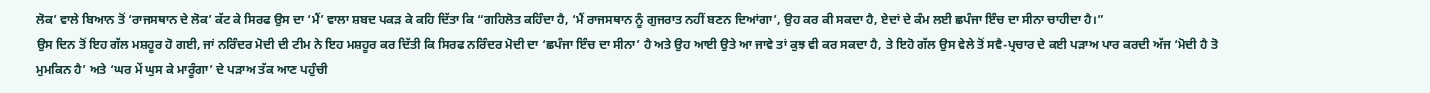ਲੋਕ’ ਵਾਲੇ ਬਿਆਨ ਤੋਂ ‘ਰਾਜਸਥਾਨ ਦੇ ਲੋਕ’ ਕੱਟ ਕੇ ਸਿਰਫ ਉਸ ਦਾ ‘ਮੈਂ’ ਵਾਲਾ ਸ਼ਬਦ ਪਕੜ ਕੇ ਕਹਿ ਦਿੱਤਾ ਕਿ “ਗਹਿਲੋਤ ਕਹਿੰਦਾ ਹੈ, ‘ਮੈਂ ਰਾਜਸਥਾਨ ਨੂੰ ਗੁਜਰਾਤ ਨਹੀਂ ਬਣਨ ਦਿਆਂਗਾ’, ਉਹ ਕਰ ਕੀ ਸਕਦਾ ਹੈ, ਏਦਾਂ ਦੇ ਕੰਮ ਲਈ ਛਪੰਜਾ ਇੰਚ ਦਾ ਸੀਨਾ ਚਾਹੀਦਾ ਹੈ।”
ਉਸ ਦਿਨ ਤੋਂ ਇਹ ਗੱਲ ਮਸ਼ਹੂਰ ਹੋ ਗਈ, ਜਾਂ ਨਰਿੰਦਰ ਮੋਦੀ ਦੀ ਟੀਮ ਨੇ ਇਹ ਮਸ਼ਹੂਰ ਕਰ ਦਿੱਤੀ ਕਿ ਸਿਰਫ ਨਰਿੰਦਰ ਮੋਦੀ ਦਾ ‘ਛਪੰਜਾ ਇੰਚ ਦਾ ਸੀਨਾ’ ਹੈ ਅਤੇ ਉਹ ਆਈ ਉਤੇ ਆ ਜਾਵੇ ਤਾਂ ਕੁਝ ਵੀ ਕਰ ਸਕਦਾ ਹੈ, ਤੇ ਇਹੋ ਗੱਲ ਉਸ ਵੇਲੇ ਤੋਂ ਸਵੈ-ਪ੍ਰਚਾਰ ਦੇ ਕਈ ਪੜਾਅ ਪਾਰ ਕਰਦੀ ਅੱਜ ‘ਮੋਦੀ ਹੈ ਤੋ ਮੁਮਕਿਨ ਹੈ’ ਅਤੇ ‘ਘਰ ਮੇਂ ਘੁਸ ਕੇ ਮਾਰੂੰਗਾ’ ਦੇ ਪੜਾਅ ਤੱਕ ਆਣ ਪਹੁੰਚੀ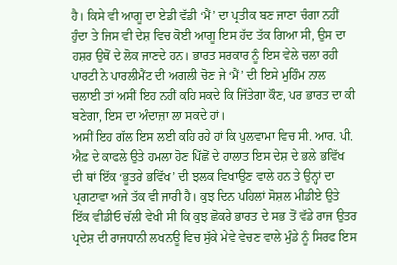ਹੈ। ਕਿਸੇ ਵੀ ਆਗੂ ਦਾ ਏਡੀ ਵੱਡੀ ‘ਮੈਂ’ ਦਾ ਪ੍ਰਤੀਕ ਬਣ ਜਾਣਾ ਚੰਗਾ ਨਹੀਂ ਹੁੰਦਾ ਤੇ ਜਿਸ ਵੀ ਦੇਸ਼ ਵਿਚ ਕੋਈ ਆਗੂ ਇਸ ਹੱਦ ਤੱਕ ਗਿਆ ਸੀ, ਉਸ ਦਾ ਹਸ਼ਰ ਉਥੋਂ ਦੇ ਲੋਕ ਜਾਣਦੇ ਹਨ। ਭਾਰਤ ਸਰਕਾਰ ਨੂੰ ਇਸ ਵੇਲੇ ਚਲਾ ਰਹੀ ਪਾਰਟੀ ਨੇ ਪਾਰਲੀਮੈਂਟ ਦੀ ਅਗਲੀ ਚੋਣ ਜੇ ‘ਮੈਂ’ ਦੀ ਇਸੇ ਮੁਹਿੰਮ ਨਾਲ ਚਲਾਈ ਤਾਂ ਅਸੀਂ ਇਹ ਨਹੀਂ ਕਹਿ ਸਕਦੇ ਕਿ ਜਿੱਤੇਗਾ ਕੌਣ, ਪਰ ਭਾਰਤ ਦਾ ਕੀ ਬਣੇਗਾ, ਇਸ ਦਾ ਅੰਦਾਜ਼ਾ ਲਾ ਸਕਦੇ ਹਾਂ।
ਅਸੀਂ ਇਹ ਗੱਲ ਇਸ ਲਈ ਕਹਿ ਰਹੇ ਹਾਂ ਕਿ ਪੁਲਵਾਮਾ ਵਿਚ ਸੀ. ਆਰ. ਪੀ. ਐਫ਼ ਦੇ ਕਾਫਲੇ ਉਤੇ ਹਮਲਾ ਹੋਣ ਪਿੱਛੋਂ ਦੇ ਹਾਲਾਤ ਇਸ ਦੇਸ਼ ਦੇ ਭਲੇ ਭਵਿੱਖ ਦੀ ਥਾਂ ਇੱਕ ‘ਭੂਤਰੇ ਭਵਿੱਖ’ ਦੀ ਝਲਕ ਵਿਖਾਉਣ ਵਾਲੇ ਹਨ ਤੇ ਉਨ੍ਹਾਂ ਦਾ ਪ੍ਰਗਟਾਵਾ ਅਜੇ ਤੱਕ ਵੀ ਜਾਰੀ ਹੈ। ਕੁਝ ਦਿਨ ਪਹਿਲਾਂ ਸੋਸ਼ਲ ਮੀਡੀਏ ਉਤੇ ਇੱਕ ਵੀਡੀਓ ਚੱਲੀ ਵੇਖੀ ਸੀ ਕਿ ਕੁਝ ਛੋਕਰੇ ਭਾਰਤ ਦੇ ਸਭ ਤੋਂ ਵੱਡੇ ਰਾਜ ਉਤਰ ਪ੍ਰਦੇਸ਼ ਦੀ ਰਾਜਧਾਨੀ ਲਖਨਊ ਵਿਚ ਸੁੱਕੇ ਮੇਵੇ ਵੇਚਣ ਵਾਲੇ ਮੁੰਡੇ ਨੂੰ ਸਿਰਫ ਇਸ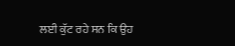ਲਈ ਕੁੱਟ ਰਹੇ ਸਨ ਕਿ ਉਹ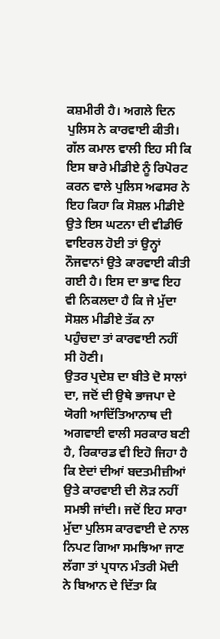ਕਸ਼ਮੀਰੀ ਹੈ। ਅਗਲੇ ਦਿਨ ਪੁਲਿਸ ਨੇ ਕਾਰਵਾਈ ਕੀਤੀ। ਗੱਲ ਕਮਾਲ ਵਾਲੀ ਇਹ ਸੀ ਕਿ ਇਸ ਬਾਰੇ ਮੀਡੀਏ ਨੂੰ ਰਿਪੋਰਟ ਕਰਨ ਵਾਲੇ ਪੁਲਿਸ ਅਫਸਰ ਨੇ ਇਹ ਕਿਹਾ ਕਿ ਸੋਸ਼ਲ ਮੀਡੀਏ ਉਤੇ ਇਸ ਘਟਨਾ ਦੀ ਵੀਡੀਓ ਵਾਇਰਲ ਹੋਈ ਤਾਂ ਉਨ੍ਹਾਂ ਨੌਜਵਾਨਾਂ ਉਤੇ ਕਾਰਵਾਈ ਕੀਤੀ ਗਈ ਹੈ। ਇਸ ਦਾ ਭਾਵ ਇਹ ਵੀ ਨਿਕਲਦਾ ਹੈ ਕਿ ਜੇ ਮੁੱਦਾ ਸੋਸ਼ਲ ਮੀਡੀਏ ਤੱਕ ਨਾ ਪਹੁੰਚਦਾ ਤਾਂ ਕਾਰਵਾਈ ਨਹੀਂ ਸੀ ਹੋਣੀ।
ਉਤਰ ਪ੍ਰਦੇਸ਼ ਦਾ ਬੀਤੇ ਦੋ ਸਾਲਾਂ ਦਾ, ਜਦੋਂ ਦੀ ਉਥੇ ਭਾਜਪਾ ਦੇ ਯੋਗੀ ਆਦਿੱਤਿਆਨਾਥ ਦੀ ਅਗਵਾਈ ਵਾਲੀ ਸਰਕਾਰ ਬਣੀ ਹੈ, ਰਿਕਾਰਡ ਵੀ ਇਹੋ ਜਿਹਾ ਹੈ ਕਿ ਏਦਾਂ ਦੀਆਂ ਬਦਤਮੀਜ਼ੀਆਂ ਉਤੇ ਕਾਰਵਾਈ ਦੀ ਲੋੜ ਨਹੀਂ ਸਮਝੀ ਜਾਂਦੀ। ਜਦੋਂ ਇਹ ਸਾਰਾ ਮੁੱਦਾ ਪੁਲਿਸ ਕਾਰਵਾਈ ਦੇ ਨਾਲ ਨਿਪਟ ਗਿਆ ਸਮਝਿਆ ਜਾਣ ਲੱਗਾ ਤਾਂ ਪ੍ਰਧਾਨ ਮੰਤਰੀ ਮੋਦੀ ਨੇ ਬਿਆਨ ਦੇ ਦਿੱਤਾ ਕਿ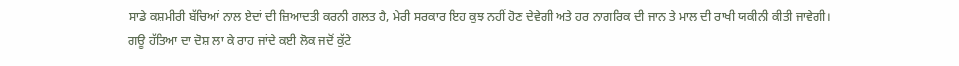ਸਾਡੇ ਕਸ਼ਮੀਰੀ ਬੱਚਿਆਂ ਨਾਲ ਏਦਾਂ ਦੀ ਜ਼ਿਆਦਤੀ ਕਰਨੀ ਗਲਤ ਹੈ, ਮੇਰੀ ਸਰਕਾਰ ਇਹ ਕੁਝ ਨਹੀਂ ਹੋਣ ਦੇਵੇਗੀ ਅਤੇ ਹਰ ਨਾਗਰਿਕ ਦੀ ਜਾਨ ਤੇ ਮਾਲ ਦੀ ਰਾਖੀ ਯਕੀਨੀ ਕੀਤੀ ਜਾਵੇਗੀ।
ਗਊ ਹੱਤਿਆ ਦਾ ਦੋਸ਼ ਲਾ ਕੇ ਰਾਹ ਜਾਂਦੇ ਕਈ ਲੋਕ ਜਦੋਂ ਕੁੱਟੇ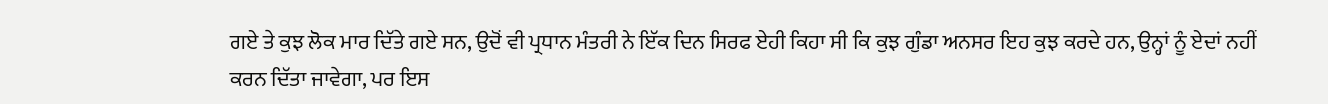ਗਏ ਤੇ ਕੁਝ ਲੋਕ ਮਾਰ ਦਿੱਤੇ ਗਏ ਸਨ, ਉਦੋਂ ਵੀ ਪ੍ਰਧਾਨ ਮੰਤਰੀ ਨੇ ਇੱਕ ਦਿਨ ਸਿਰਫ ਏਹੀ ਕਿਹਾ ਸੀ ਕਿ ਕੁਝ ਗੁੰਡਾ ਅਨਸਰ ਇਹ ਕੁਝ ਕਰਦੇ ਹਨ, ਉਨ੍ਹਾਂ ਨੂੰ ਏਦਾਂ ਨਹੀਂ ਕਰਨ ਦਿੱਤਾ ਜਾਵੇਗਾ, ਪਰ ਇਸ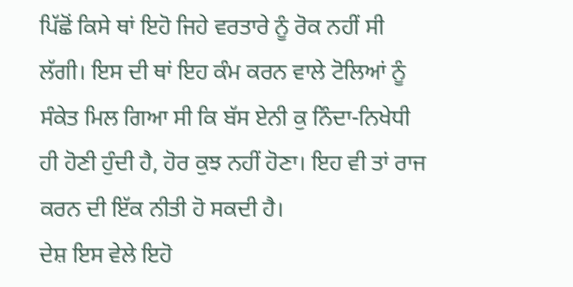ਪਿੱਛੋਂ ਕਿਸੇ ਥਾਂ ਇਹੋ ਜਿਹੇ ਵਰਤਾਰੇ ਨੂੰ ਰੋਕ ਨਹੀਂ ਸੀ ਲੱਗੀ। ਇਸ ਦੀ ਥਾਂ ਇਹ ਕੰਮ ਕਰਨ ਵਾਲੇ ਟੋਲਿਆਂ ਨੂੰ ਸੰਕੇਤ ਮਿਲ ਗਿਆ ਸੀ ਕਿ ਬੱਸ ਏਨੀ ਕੁ ਨਿੰਦਾ-ਨਿਖੇਧੀ ਹੀ ਹੋਣੀ ਹੁੰਦੀ ਹੈ, ਹੋਰ ਕੁਝ ਨਹੀਂ ਹੋਣਾ। ਇਹ ਵੀ ਤਾਂ ਰਾਜ ਕਰਨ ਦੀ ਇੱਕ ਨੀਤੀ ਹੋ ਸਕਦੀ ਹੈ।
ਦੇਸ਼ ਇਸ ਵੇਲੇ ਇਹੋ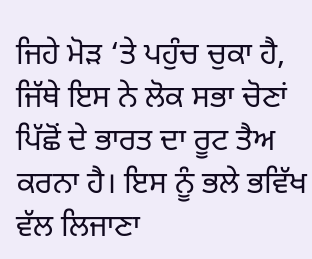ਜਿਹੇ ਮੋੜ ‘ਤੇ ਪਹੁੰਚ ਚੁਕਾ ਹੈ, ਜਿੱਥੇ ਇਸ ਨੇ ਲੋਕ ਸਭਾ ਚੋਣਾਂ ਪਿੱਛੋਂ ਦੇ ਭਾਰਤ ਦਾ ਰੂਟ ਤੈਅ ਕਰਨਾ ਹੈ। ਇਸ ਨੂੰ ਭਲੇ ਭਵਿੱਖ ਵੱਲ ਲਿਜਾਣਾ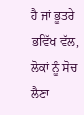ਹੈ ਜਾਂ ਭੂਤਰੇ ਭਵਿੱਖ ਵੱਲ, ਲੋਕਾਂ ਨੂੰ ਸੋਚ ਲੈਣਾ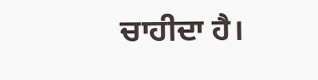ਚਾਹੀਦਾ ਹੈ।